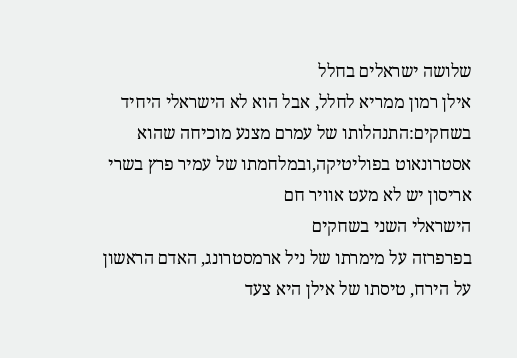שלושה ישראלים בחלל
אילן רמון ממריא לחלל, אבל הוא לא הישראלי היחיד בשחקים:התנהלותו של עמרם מצנע מוכיחה שהוא אסטרונאוט בפוליטיקה,ובמלחמתו של עמיר פרץ בשרי אריסון יש לא מעט אוויר חם
הישראלי השני בשחקים
בפרפרזה על מימרתו של ניל ארמסטרונג, האדם הראשון על הירח, טיסתו של אילן היא צעד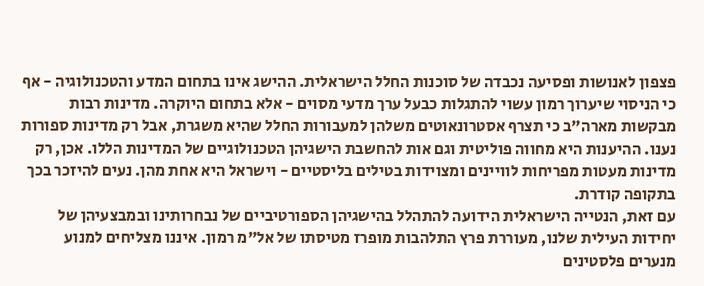פצפון לאנושות ופסיעה נכבדה של סוכנות החלל הישראלית. ההישג אינו בתחום המדע והטכנולוגיה - אף כי הניסוי שיערוך רמון עשוי להתגלות כבעל ערך מדעי מסוים - אלא בתחום היוקרה. מדינות רבות מבקשות מארה"ב כי תצרף אסטרונאוטים משלהן למעבורות החלל שהיא משגרת, אבל רק מדינות ספורות נענו. ההיענות היא מחווה פוליטית וגם אות להחשבת הישגיהן הטכנולוגיים של המדינות הללו. אכן, רק מדינות מעטות מפריחות לוויינים ומצוידות בטילים בליסטיים - וישראל היא אחת מהן. נעים להיזכר בכך בתקופה קודרת.
עם זאת, הנטייה הישראלית הידועה להתהלל בהישגיהן הספורטיביים של נבחרותינו ובמבצעיהן של יחידות העילית שלנו, מעוררת פרץ התלהבות מופרז מטיסתו של אל"מ רמון. איננו מצליחים למנוע מנערים פלסטינים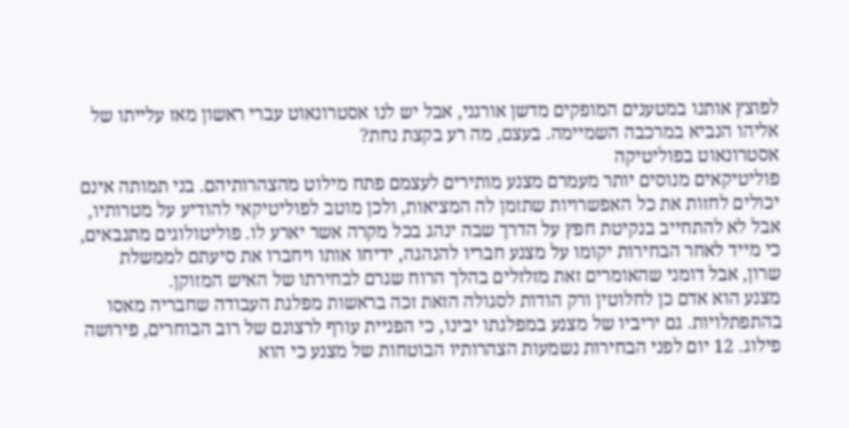לפוצץ אותנו במטענים המופקים מדשן אורגני, אבל יש לנו אסטרונאוט עברי ראשון מאז עלייתו של אליהו הנביא במרכבה השמיימה. בעצם, מה רע בקצת נחת?
אסטרונאוט בפוליטיקה
פוליטיקאים מנוסים יותר מעמרם מצנע מותירים לעצמם פתח מילוט מהצהרותיהם. בני תמותה אינם יכולים לחזות את כל האפשרויות שתזמן לה המציאות, ולכן מוטב לפוליטיקאי להודיע על מטרותיו, אבל לא להתחייב בנקיטת חפץ על הדרך שבה ינהג בכל מקרה אשר יארע לו. פוליטולוגים מתנבאים, כי מייד לאחר הבחירות יקומו על מצנע חבריו להנהגה, ידיחו אותו ויחברו את סיעתם לממשלת שרון, אבל דומני שהאומרים זאת מזלזלים בהלך הרוח שגרם לבחירתו של האיש המזוקן.
מצנע הוא אדם כן לחלוטין ורק הודות לסגולה הזאת זכה בראשות מפלגת העבודה שחבריה מאסו בהתפתלויות. גם יריביו של מצנע במפלגתו יבינו, כי הפניית עורף לרצונם של רוב הבוחרים, פירושה פילוג. 12 יום לפני הבחירות נשמעות הצהרותיו הבוטחות של מצנע כי הוא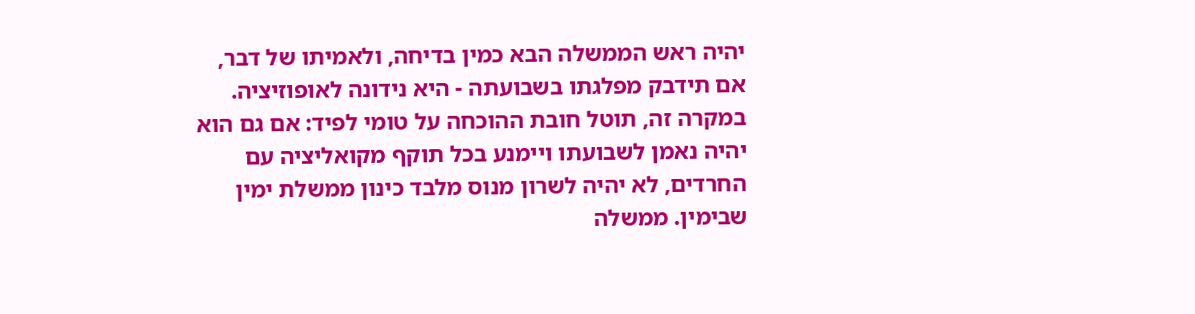יהיה ראש הממשלה הבא כמין בדיחה, ולאמיתו של דבר, אם תידבק מפלגתו בשבועתה - היא נידונה לאופוזיציה. במקרה זה, תוטל חובת ההוכחה על טומי לפיד: אם גם הוא יהיה נאמן לשבועתו ויימנע בכל תוקף מקואליציה עם החרדים, לא יהיה לשרון מנוס מלבד כינון ממשלת ימין שבימין. ממשלה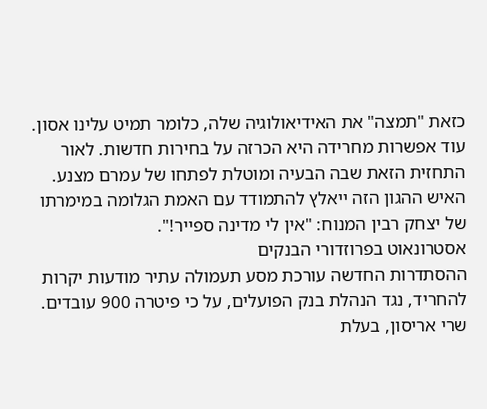כזאת "תמצה" את האידיאולוגיה שלה, כלומר תמיט עלינו אסון. עוד אפשרות מחרידה היא הכרזה על בחירות חדשות. לאור התחזית הזאת שבה הבעיה ומוטלת לפתחו של עמרם מצנע. האיש ההגון הזה ייאלץ להתמודד עם האמת הגלומה במימרתו של יצחק רבין המנוח: "אין לי מדינה ספייר!".
אסטרונאוט בפרוזדורי הבנקים
ההסתדרות החדשה עורכת מסע תעמולה עתיר מודעות יקרות להחריד, נגד הנהלת בנק הפועלים, על כי פיטרה 900 עובדים. שרי אריסון, בעלת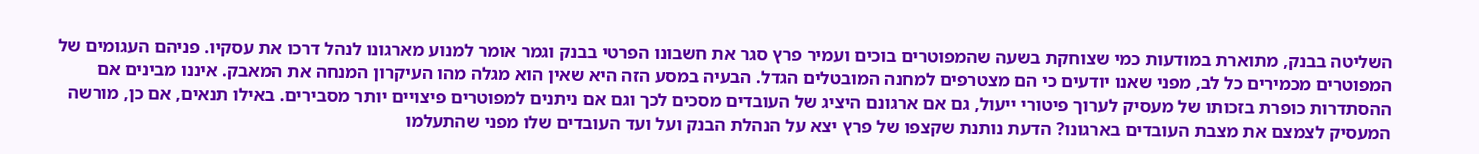השליטה בבנק, מתוארת במודעות כמי שצוחקת בשעה שהמפוטרים בוכים ועמיר פרץ סגר את חשבונו הפרטי בבנק וגמר אומר למנוע מארגונו לנהל דרכו את עסקיו. פניהם העגומים של המפוטרים מכמירים כל לב, מפני שאנו יודעים כי הם מצטרפים למחנה המובטלים הגדל. הבעיה במסע הזה היא שאין הוא מגלה מהו העיקרון המנחה את המאבק. איננו מבינים אם ההסתדרות כופרת בזכותו של מעסיק לערוך פיטורי ייעול, גם אם ארגונם היציג של העובדים מסכים לכך וגם אם ניתנים למפוטרים פיצויים יותר מסבירים. באילו תנאים, אם כן, מורשה המעסיק לצמצם את מצבת העובדים בארגונו? הדעת נותנת שקצפו של פרץ יצא על הנהלת הבנק ועל ועד העובדים שלו מפני שהתעלמו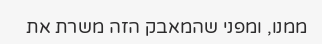ממנו, ומפני שהמאבק הזה משרת את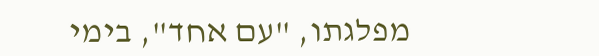מפלגתו, "עם אחד", בימי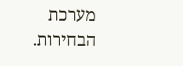מערכת הבחירות.